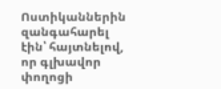Ոստիկաններին զանգահարել էին՝ հայտնելով, որ գլխավոր փողոցի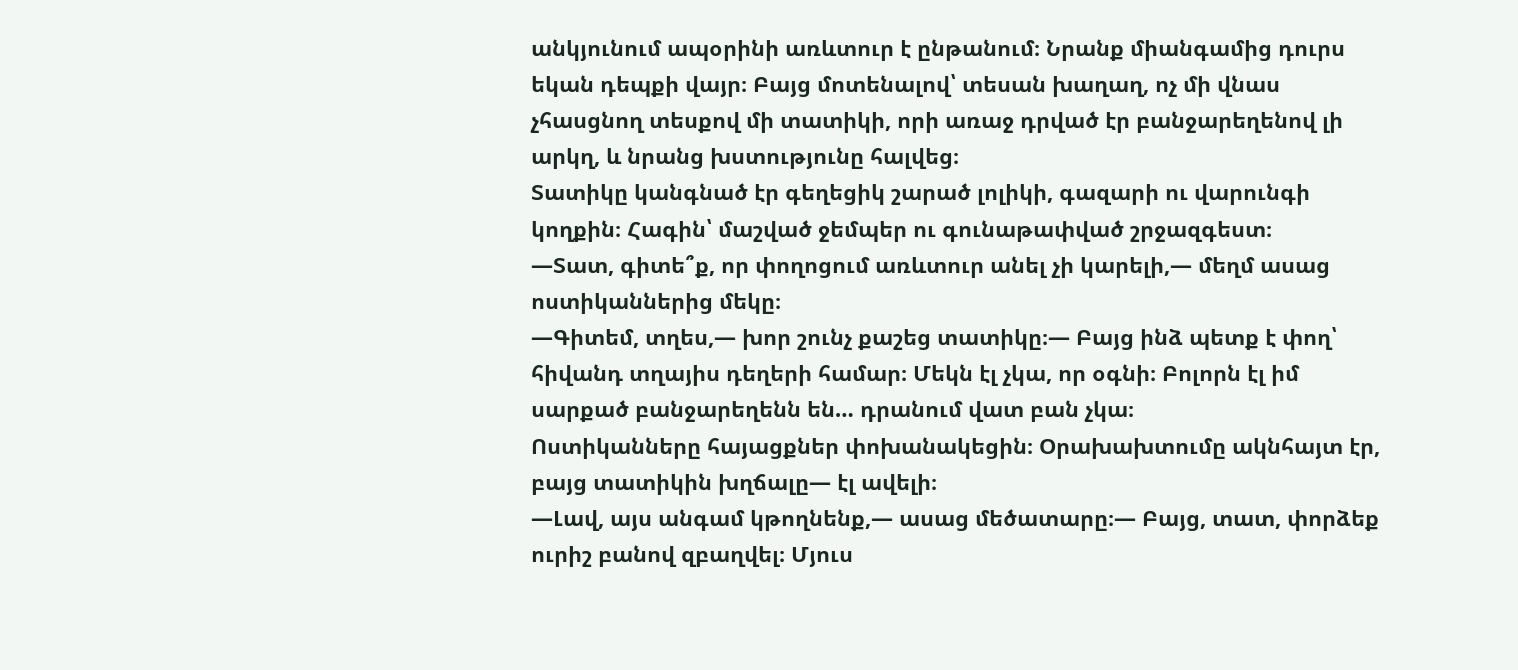անկյունում ապօրինի առևտուր է ընթանում։ Նրանք միանգամից դուրս եկան դեպքի վայր։ Բայց մոտենալով՝ տեսան խաղաղ, ոչ մի վնաս չհասցնող տեսքով մի տատիկի, որի առաջ դրված էր բանջարեղենով լի արկղ, և նրանց խստությունը հալվեց։
Տատիկը կանգնած էր գեղեցիկ շարած լոլիկի, գազարի ու վարունգի կողքին։ Հագին՝ մաշված ջեմպեր ու գունաթափված շրջազգեստ։
—Տատ, գիտե՞ք, որ փողոցում առևտուր անել չի կարելի,— մեղմ ասաց ոստիկաններից մեկը։
—Գիտեմ, տղես,— խոր շունչ քաշեց տատիկը։— Բայց ինձ պետք է փող՝ հիվանդ տղայիս դեղերի համար։ Մեկն էլ չկա, որ օգնի։ Բոլորն էլ իմ սարքած բանջարեղենն են… դրանում վատ բան չկա։
Ոստիկանները հայացքներ փոխանակեցին։ Օրախախտումը ակնհայտ էր, բայց տատիկին խղճալը— էլ ավելի։
—Լավ, այս անգամ կթողնենք,— ասաց մեծատարը։— Բայց, տատ, փորձեք ուրիշ բանով զբաղվել։ Մյուս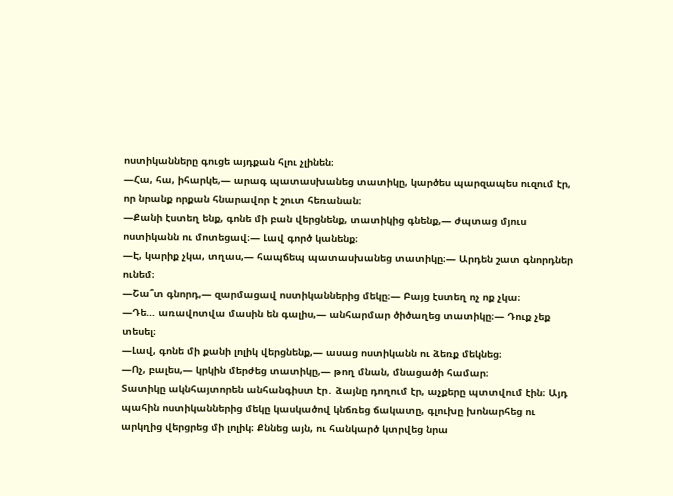ոստիկանները գուցե այդքան հլու չլինեն։
—Հա, հա, իհարկե,— արագ պատասխանեց տատիկը, կարծես պարզապես ուզում էր, որ նրանք որքան հնարավոր է շուտ հեռանան։
—Քանի էստեղ ենք, գոնե մի բան վերցնենք, տատիկից գնենք,— ժպտաց մյուս ոստիկանն ու մոտեցավ։— Լավ գործ կանենք։
—Է, կարիք չկա, տղաս,— հապճեպ պատասխանեց տատիկը։— Արդեն շատ գնորդներ ունեմ։
—Շա՞տ գնորդ,— զարմացավ ոստիկաններից մեկը։— Բայց էստեղ ոչ ոք չկա։
—Դե… առավոտվա մասին են գալիս,— անհարմար ծիծաղեց տատիկը։— Դուք չեք տեսել։
—Լավ, գոնե մի քանի լոլիկ վերցնենք,— ասաց ոստիկանն ու ձեռք մեկնեց։
—Ոչ, բալես,— կրկին մերժեց տատիկը,— թող մնան, մնացածի համար։
Տատիկը ակնհայտորեն անհանգիստ էր․ ձայնը դողում էր, աչքերը պտտվում էին։ Այդ պահին ոստիկաններից մեկը կասկածով կնճռեց ճակատը, գլուխը խոնարհեց ու արկղից վերցրեց մի լոլիկ։ Քննեց այն, ու հանկարծ կտրվեց նրա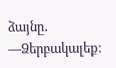ձայնը․
—Ձերբակալեք։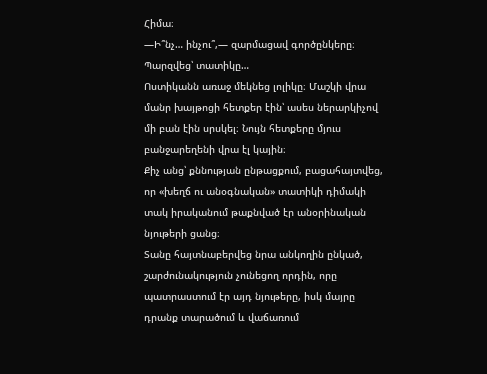Հիմա։
—Ի՞նչ… ինչու՞,— զարմացավ գործընկերը։
Պարզվեց՝ տատիկը…
Ոստիկանն առաջ մեկնեց լոլիկը։ Մաշկի վրա մանր խայթոցի հետքեր էին՝ ասես ներարկիչով մի բան էին սրսկել։ Նույն հետքերը մյուս բանջարեղենի վրա էլ կային։
Քիչ անց՝ քննության ընթացքում, բացահայտվեց, որ «խեղճ ու անօգնական» տատիկի դիմակի տակ իրականում թաքնված էր անօրինական նյութերի ցանց։
Տանը հայտնաբերվեց նրա անկողին ընկած, շարժունակություն չունեցող որդին, որը պատրաստում էր այդ նյութերը, իսկ մայրը դրանք տարածում և վաճառում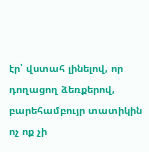էր՝ վստահ լինելով, որ դողացող ձեռքերով, բարեհամբույր տատիկին ոչ ոք չի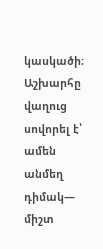կասկածի։
Աշխարհը վաղուց սովորել է՝ ամեն անմեղ դիմակ— միշտ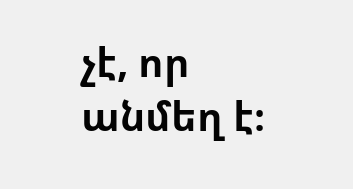չէ, որ անմեղ է։